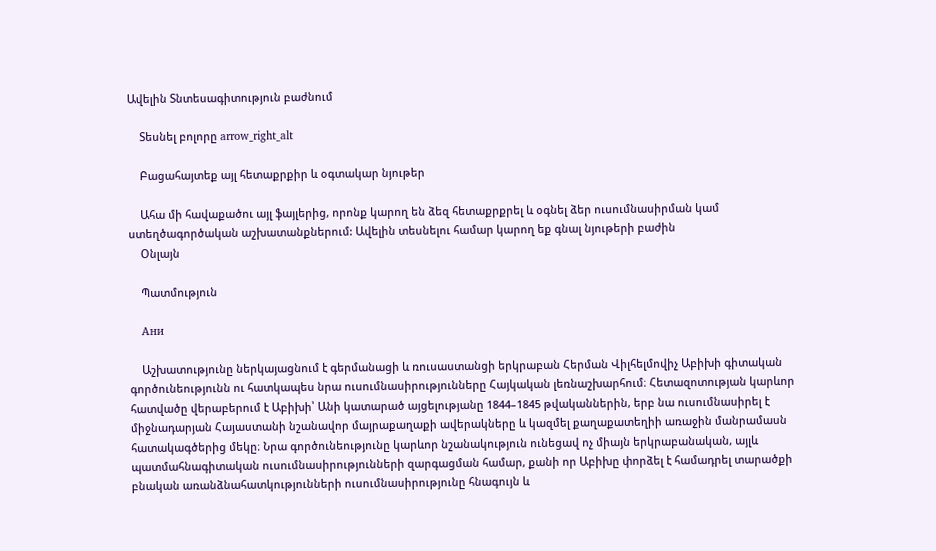Ավելին Տնտեսագիտություն բաժնում

    Տեսնել բոլորը arrow_right_alt

    Բացահայտեք այլ հետաքրքիր և օգտակար նյութեր

    Ահա մի հավաքածու այլ ֆայլերից, որոնք կարող են ձեզ հետաքրքրել և օգնել ձեր ուսումնասիրման կամ ստեղծագործական աշխատանքներում: Ավելին տեսնելու համար կարող եք գնալ նյութերի բաժին
    Օնլայն

    Պատմություն

    Ани

    Աշխատությունը ներկայացնում է գերմանացի և ռուսաստանցի երկրաբան Հերման Վիլհելմովիչ Աբիխի գիտական գործունեությունն ու հատկապես նրա ուսումնասիրությունները Հայկական լեռնաշխարհում։ Հետազոտության կարևոր հատվածը վերաբերում է Աբիխի՝ Անի կատարած այցելությանը 1844–1845 թվականներին, երբ նա ուսումնասիրել է միջնադարյան Հայաստանի նշանավոր մայրաքաղաքի ավերակները և կազմել քաղաքատեղիի առաջին մանրամասն հատակագծերից մեկը։ Նրա գործունեությունը կարևոր նշանակություն ունեցավ ոչ միայն երկրաբանական, այլև պատմահնագիտական ուսումնասիրությունների զարգացման համար, քանի որ Աբիխը փորձել է համադրել տարածքի բնական առանձնահատկությունների ուսումնասիրությունը հնագույն և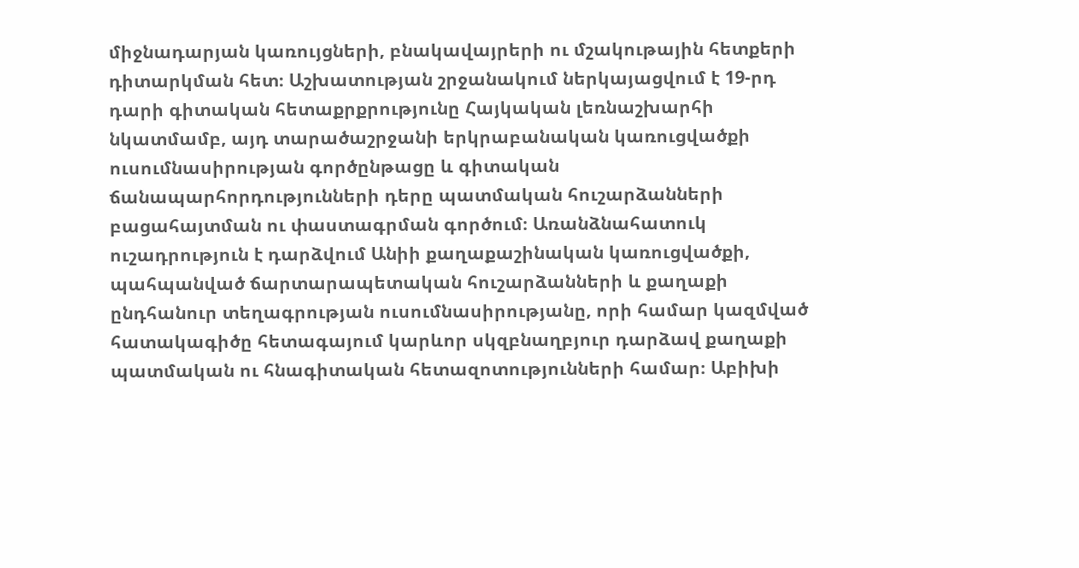միջնադարյան կառույցների, բնակավայրերի ու մշակութային հետքերի դիտարկման հետ։ Աշխատության շրջանակում ներկայացվում է 19-րդ դարի գիտական հետաքրքրությունը Հայկական լեռնաշխարհի նկատմամբ, այդ տարածաշրջանի երկրաբանական կառուցվածքի ուսումնասիրության գործընթացը և գիտական ճանապարհորդությունների դերը պատմական հուշարձանների բացահայտման ու փաստագրման գործում։ Առանձնահատուկ ուշադրություն է դարձվում Անիի քաղաքաշինական կառուցվածքի, պահպանված ճարտարապետական հուշարձանների և քաղաքի ընդհանուր տեղագրության ուսումնասիրությանը, որի համար կազմված հատակագիծը հետագայում կարևոր սկզբնաղբյուր դարձավ քաղաքի պատմական ու հնագիտական հետազոտությունների համար։ Աբիխի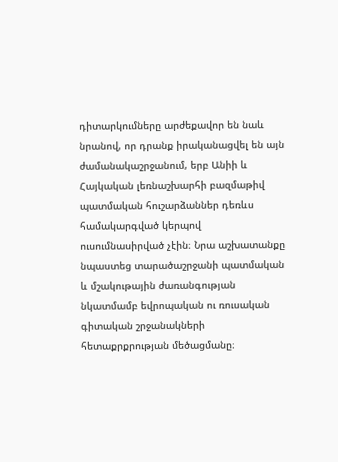դիտարկումները արժեքավոր են նաև նրանով, որ դրանք իրականացվել են այն ժամանակաշրջանում, երբ Անիի և Հայկական լեռնաշխարհի բազմաթիվ պատմական հուշարձաններ դեռևս համակարգված կերպով ուսումնասիրված չէին։ Նրա աշխատանքը նպաստեց տարածաշրջանի պատմական և մշակութային ժառանգության նկատմամբ եվրոպական ու ռուսական գիտական շրջանակների հետաքրքրության մեծացմանը։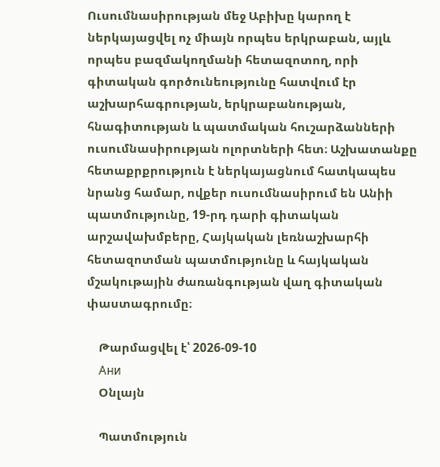Ուսումնասիրության մեջ Աբիխը կարող է ներկայացվել ոչ միայն որպես երկրաբան, այլև որպես բազմակողմանի հետազոտող, որի գիտական գործունեությունը հատվում էր աշխարհագրության, երկրաբանության, հնագիտության և պատմական հուշարձանների ուսումնասիրության ոլորտների հետ։ Աշխատանքը հետաքրքրություն է ներկայացնում հատկապես նրանց համար, ովքեր ուսումնասիրում են Անիի պատմությունը, 19-րդ դարի գիտական արշավախմբերը, Հայկական լեռնաշխարհի հետազոտման պատմությունը և հայկական մշակութային ժառանգության վաղ գիտական փաստագրումը։

    Թարմացվել է՝ 2026-09-10
    Ани
    Օնլայն

    Պատմություն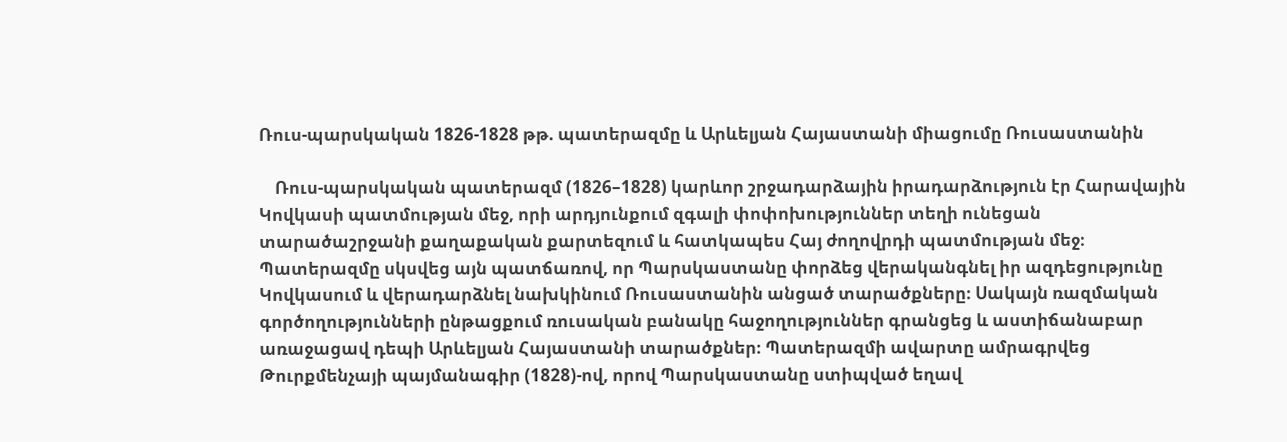Ռուս-պարսկական 1826-1828 թթ. պատերազմը և Արևելյան Հայաստանի միացումը Ռուսաստանին

    Ռուս-պարսկական պատերազմ (1826–1828) կարևոր շրջադարձային իրադարձություն էր Հարավային Կովկասի պատմության մեջ, որի արդյունքում զգալի փոփոխություններ տեղի ունեցան տարածաշրջանի քաղաքական քարտեզում և հատկապես Հայ ժողովրդի պատմության մեջ։ Պատերազմը սկսվեց այն պատճառով, որ Պարսկաստանը փորձեց վերականգնել իր ազդեցությունը Կովկասում և վերադարձնել նախկինում Ռուսաստանին անցած տարածքները։ Սակայն ռազմական գործողությունների ընթացքում ռուսական բանակը հաջողություններ գրանցեց և աստիճանաբար առաջացավ դեպի Արևելյան Հայաստանի տարածքներ։ Պատերազմի ավարտը ամրագրվեց Թուրքմենչայի պայմանագիր (1828)-ով, որով Պարսկաստանը ստիպված եղավ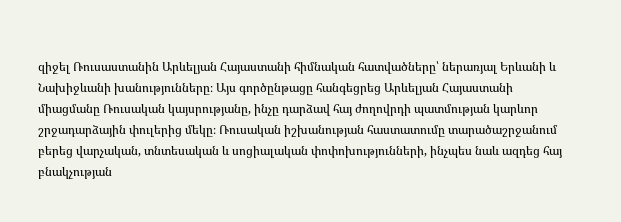զիջել Ռուսաստանին Արևելյան Հայաստանի հիմնական հատվածները՝ ներառյալ Երևանի և Նախիջևանի խանությունները։ Այս գործընթացը հանգեցրեց Արևելյան Հայաստանի միացմանը Ռուսական կայսրությանը, ինչը դարձավ հայ ժողովրդի պատմության կարևոր շրջադարձային փուլերից մեկը։ Ռուսական իշխանության հաստատումը տարածաշրջանում բերեց վարչական, տնտեսական և սոցիալական փոփոխությունների, ինչպես նաև ազդեց հայ բնակչության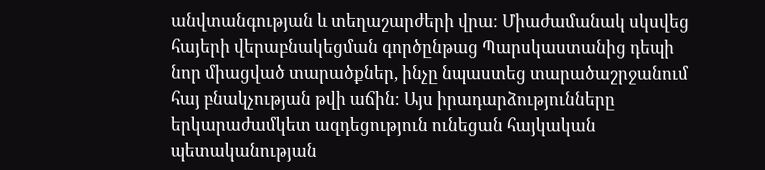անվտանգության և տեղաշարժերի վրա։ Միաժամանակ սկսվեց հայերի վերաբնակեցման գործընթաց Պարսկաստանից դեպի նոր միացված տարածքներ, ինչը նպաստեց տարածաշրջանում հայ բնակչության թվի աճին։ Այս իրադարձությունները երկարաժամկետ ազդեցություն ունեցան հայկական պետականության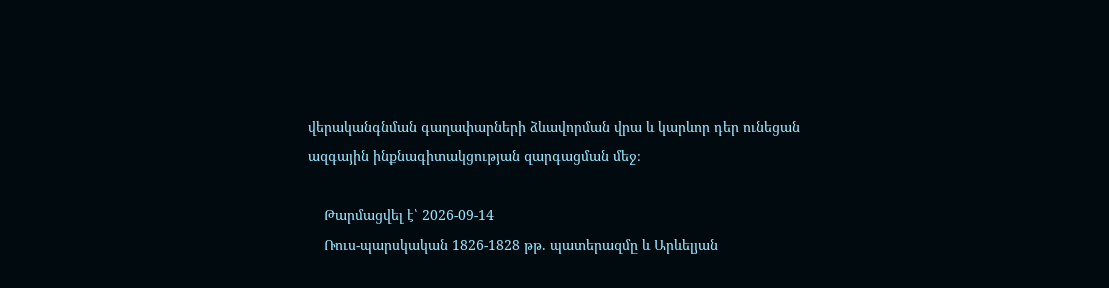վերականգնման գաղափարների ձևավորման վրա և կարևոր դեր ունեցան ազգային ինքնագիտակցության զարգացման մեջ։

    Թարմացվել է՝ 2026-09-14
    Ռուս-պարսկական 1826-1828 թթ. պատերազմը և Արևելյան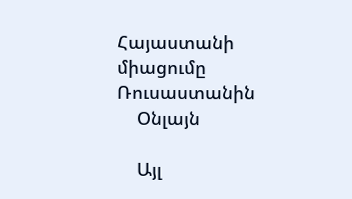Հայաստանի միացումը Ռուսաստանին
    Օնլայն

    Այլ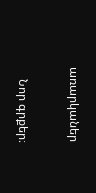առարկաներ

    Նոր գրքեր։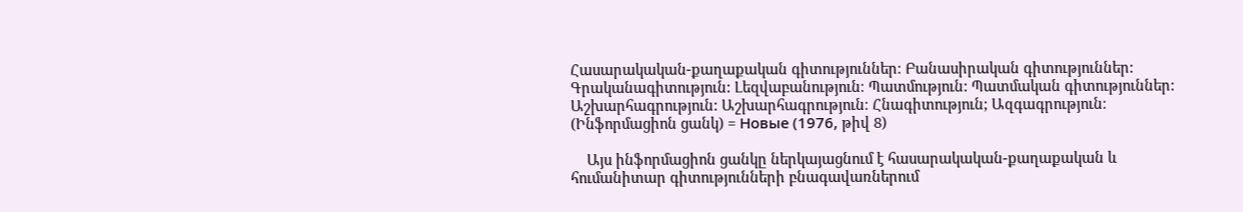Հասարակական-քաղաքական գիտություններ։ Բանասիրական գիտություններ: Գրականագիտություն: Լեզվաբանություն։ Պատմություն: Պատմական գիտություններ: Աշխարհագրություն: Աշխարհագրություն։ Հնագիտություն; Ազգագրություն։ (Ինֆորմացիոն ցանկ) = Новые (1976, թիվ 8)

    Այս ինֆորմացիոն ցանկը ներկայացնում է հասարակական-քաղաքական և հումանիտար գիտությունների բնագավառներում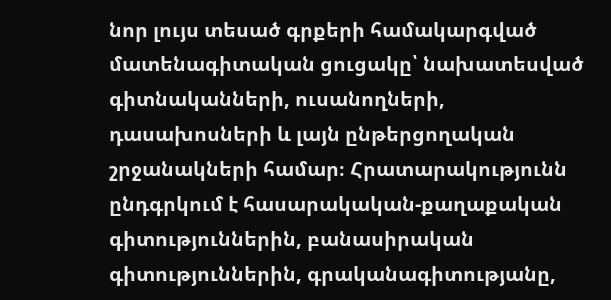նոր լույս տեսած գրքերի համակարգված մատենագիտական ցուցակը՝ նախատեսված գիտնականների, ուսանողների, դասախոսների և լայն ընթերցողական շրջանակների համար։ Հրատարակությունն ընդգրկում է հասարակական-քաղաքական գիտություններին, բանասիրական գիտություններին, գրականագիտությանը,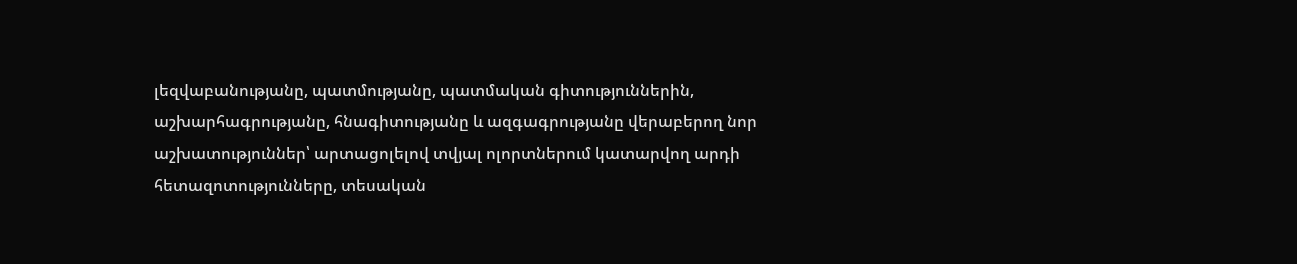լեզվաբանությանը, պատմությանը, պատմական գիտություններին, աշխարհագրությանը, հնագիտությանը և ազգագրությանը վերաբերող նոր աշխատություններ՝ արտացոլելով տվյալ ոլորտներում կատարվող արդի հետազոտությունները, տեսական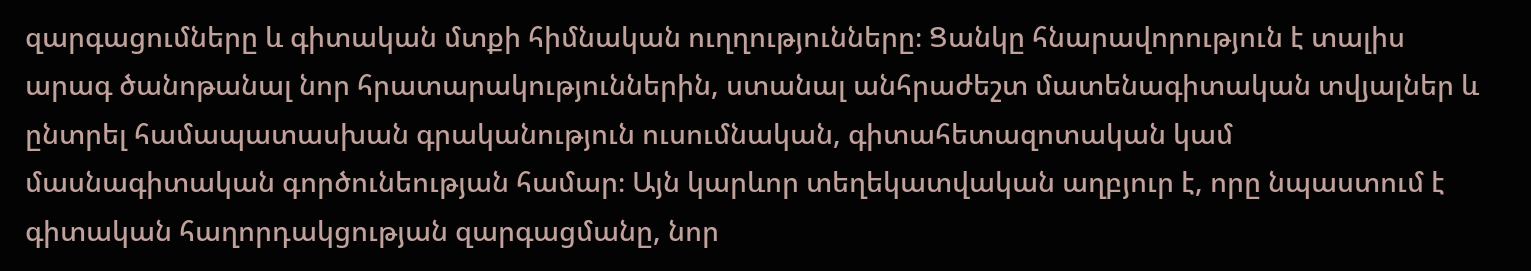զարգացումները և գիտական մտքի հիմնական ուղղությունները։ Ցանկը հնարավորություն է տալիս արագ ծանոթանալ նոր հրատարակություններին, ստանալ անհրաժեշտ մատենագիտական տվյալներ և ընտրել համապատասխան գրականություն ուսումնական, գիտահետազոտական կամ մասնագիտական գործունեության համար։ Այն կարևոր տեղեկատվական աղբյուր է, որը նպաստում է գիտական հաղորդակցության զարգացմանը, նոր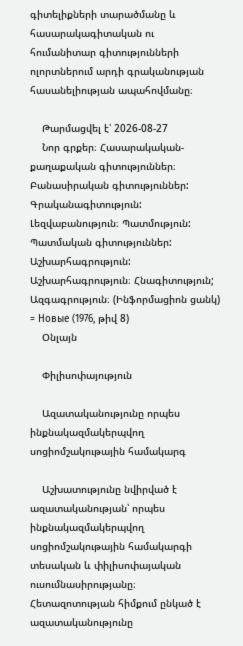գիտելիքների տարածմանը և հասարակագիտական ու հումանիտար գիտությունների ոլորտներում արդի գրականության հասանելիության ապահովմանը։

    Թարմացվել է՝ 2026-08-27
    Նոր գրքեր։ Հասարակական-քաղաքական գիտություններ։ Բանասիրական գիտություններ: Գրականագիտություն: Լեզվաբանություն։ Պատմություն: Պատմական գիտություններ: Աշխարհագրություն: Աշխարհագրություն։ Հնագիտություն; Ազգագրություն։ (Ինֆորմացիոն ցանկ) = Новые (1976, թիվ 8)
    Օնլայն

    Փիլիսոփայություն

    Ազատականությունը որպես ինքնակազմակերպվող սոցիոմշակութային համակարգ

    Աշխատությունը նվիրված է ազատականության՝ որպես ինքնակազմակերպվող սոցիոմշակութային համակարգի տեսական և փիլիսոփայական ուսումնասիրությանը։ Հետազոտության հիմքում ընկած է ազատականությունը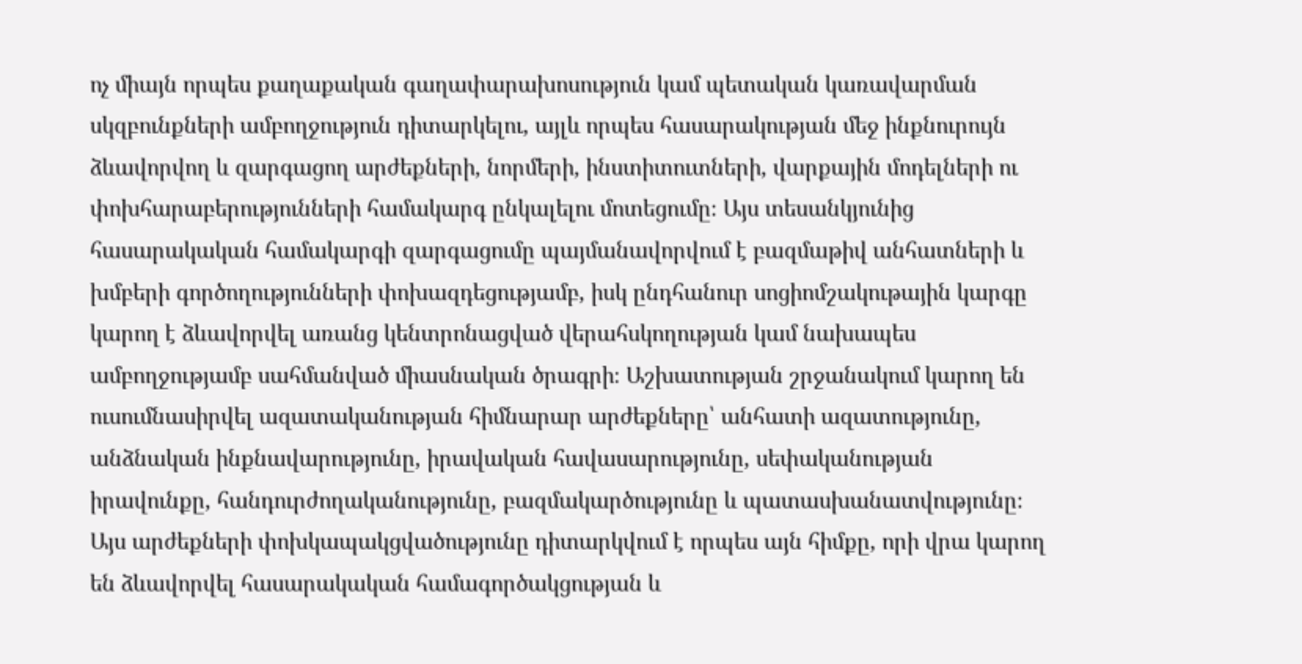ոչ միայն որպես քաղաքական գաղափարախոսություն կամ պետական կառավարման սկզբունքների ամբողջություն դիտարկելու, այլև որպես հասարակության մեջ ինքնուրույն ձևավորվող և զարգացող արժեքների, նորմերի, ինստիտուտների, վարքային մոդելների ու փոխհարաբերությունների համակարգ ընկալելու մոտեցումը։ Այս տեսանկյունից հասարակական համակարգի զարգացումը պայմանավորվում է բազմաթիվ անհատների և խմբերի գործողությունների փոխազդեցությամբ, իսկ ընդհանուր սոցիոմշակութային կարգը կարող է ձևավորվել առանց կենտրոնացված վերահսկողության կամ նախապես ամբողջությամբ սահմանված միասնական ծրագրի։ Աշխատության շրջանակում կարող են ուսումնասիրվել ազատականության հիմնարար արժեքները՝ անհատի ազատությունը, անձնական ինքնավարությունը, իրավական հավասարությունը, սեփականության իրավունքը, հանդուրժողականությունը, բազմակարծությունը և պատասխանատվությունը։ Այս արժեքների փոխկապակցվածությունը դիտարկվում է որպես այն հիմքը, որի վրա կարող են ձևավորվել հասարակական համագործակցության և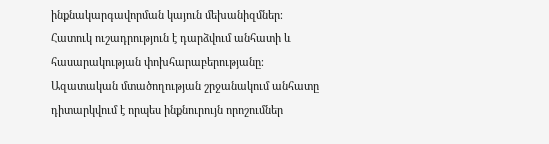ինքնակարգավորման կայուն մեխանիզմներ։ Հատուկ ուշադրություն է դարձվում անհատի և հասարակության փոխհարաբերությանը։ Ազատական մտածողության շրջանակում անհատը դիտարկվում է որպես ինքնուրույն որոշումներ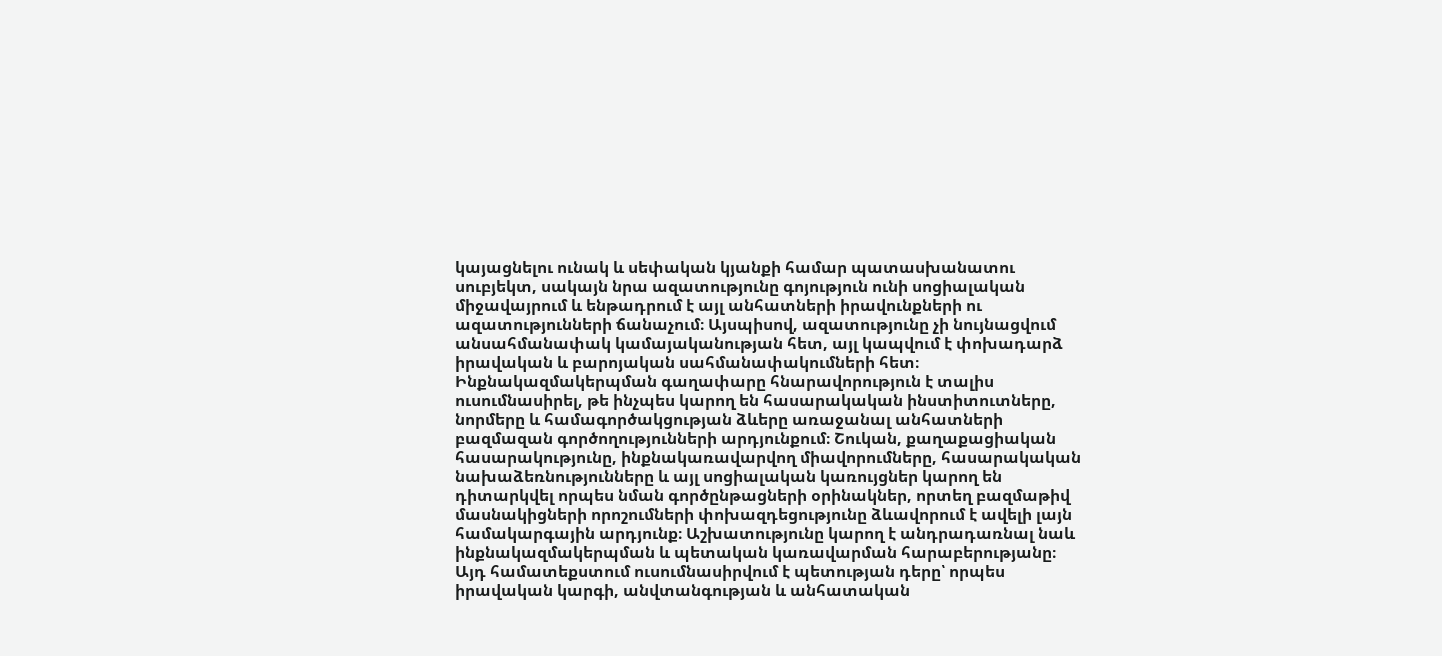կայացնելու ունակ և սեփական կյանքի համար պատասխանատու սուբյեկտ, սակայն նրա ազատությունը գոյություն ունի սոցիալական միջավայրում և ենթադրում է այլ անհատների իրավունքների ու ազատությունների ճանաչում։ Այսպիսով, ազատությունը չի նույնացվում անսահմանափակ կամայականության հետ, այլ կապվում է փոխադարձ իրավական և բարոյական սահմանափակումների հետ։ Ինքնակազմակերպման գաղափարը հնարավորություն է տալիս ուսումնասիրել, թե ինչպես կարող են հասարակական ինստիտուտները, նորմերը և համագործակցության ձևերը առաջանալ անհատների բազմազան գործողությունների արդյունքում։ Շուկան, քաղաքացիական հասարակությունը, ինքնակառավարվող միավորումները, հասարակական նախաձեռնությունները և այլ սոցիալական կառույցներ կարող են դիտարկվել որպես նման գործընթացների օրինակներ, որտեղ բազմաթիվ մասնակիցների որոշումների փոխազդեցությունը ձևավորում է ավելի լայն համակարգային արդյունք։ Աշխատությունը կարող է անդրադառնալ նաև ինքնակազմակերպման և պետական կառավարման հարաբերությանը։ Այդ համատեքստում ուսումնասիրվում է պետության դերը՝ որպես իրավական կարգի, անվտանգության և անհատական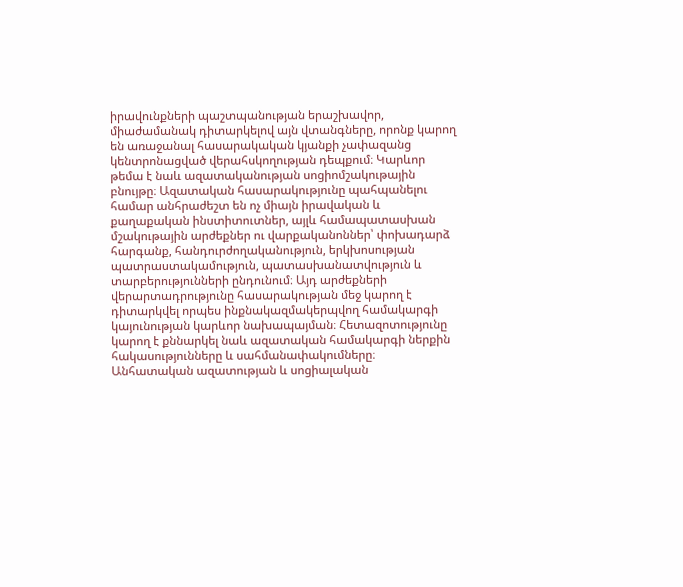իրավունքների պաշտպանության երաշխավոր, միաժամանակ դիտարկելով այն վտանգները, որոնք կարող են առաջանալ հասարակական կյանքի չափազանց կենտրոնացված վերահսկողության դեպքում։ Կարևոր թեմա է նաև ազատականության սոցիոմշակութային բնույթը։ Ազատական հասարակությունը պահպանելու համար անհրաժեշտ են ոչ միայն իրավական և քաղաքական ինստիտուտներ, այլև համապատասխան մշակութային արժեքներ ու վարքականոններ՝ փոխադարձ հարգանք, հանդուրժողականություն, երկխոսության պատրաստակամություն, պատասխանատվություն և տարբերությունների ընդունում։ Այդ արժեքների վերարտադրությունը հասարակության մեջ կարող է դիտարկվել որպես ինքնակազմակերպվող համակարգի կայունության կարևոր նախապայման։ Հետազոտությունը կարող է քննարկել նաև ազատական համակարգի ներքին հակասությունները և սահմանափակումները։ Անհատական ազատության և սոցիալական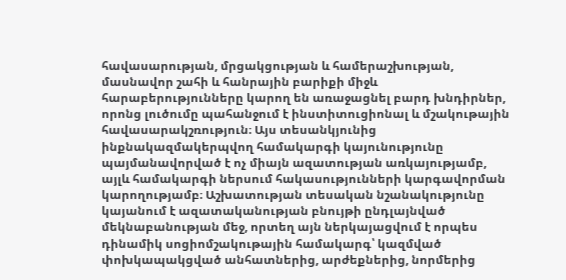հավասարության, մրցակցության և համերաշխության, մասնավոր շահի և հանրային բարիքի միջև հարաբերությունները կարող են առաջացնել բարդ խնդիրներ, որոնց լուծումը պահանջում է ինստիտուցիոնալ և մշակութային հավասարակշռություն։ Այս տեսանկյունից ինքնակազմակերպվող համակարգի կայունությունը պայմանավորված է ոչ միայն ազատության առկայությամբ, այլև համակարգի ներսում հակասությունների կարգավորման կարողությամբ։ Աշխատության տեսական նշանակությունը կայանում է ազատականության բնույթի ընդլայնված մեկնաբանության մեջ, որտեղ այն ներկայացվում է որպես դինամիկ սոցիոմշակութային համակարգ՝ կազմված փոխկապակցված անհատներից, արժեքներից, նորմերից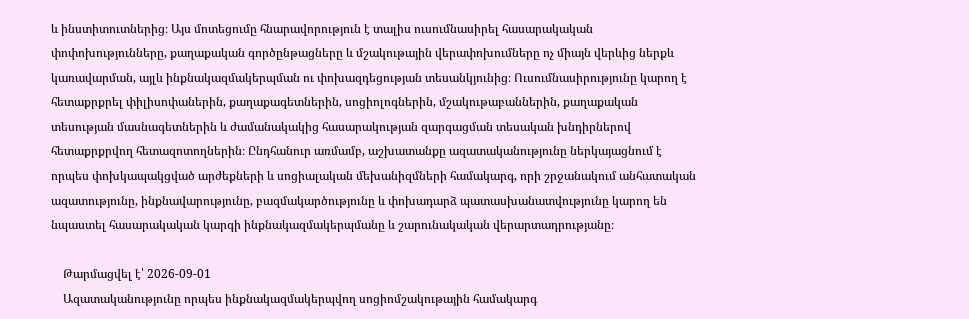և ինստիտուտներից։ Այս մոտեցումը հնարավորություն է տալիս ուսումնասիրել հասարակական փոփոխությունները, քաղաքական գործընթացները և մշակութային վերափոխումները ոչ միայն վերևից ներքև կառավարման, այլև ինքնակազմակերպման ու փոխազդեցության տեսանկյունից։ Ուսումնասիրությունը կարող է հետաքրքրել փիլիսոփաներին, քաղաքագետներին, սոցիոլոգներին, մշակութաբաններին, քաղաքական տեսության մասնագետներին և ժամանակակից հասարակության զարգացման տեսական խնդիրներով հետաքրքրվող հետազոտողներին։ Ընդհանուր առմամբ, աշխատանքը ազատականությունը ներկայացնում է որպես փոխկապակցված արժեքների և սոցիալական մեխանիզմների համակարգ, որի շրջանակում անհատական ազատությունը, ինքնավարությունը, բազմակարծությունը և փոխադարձ պատասխանատվությունը կարող են նպաստել հասարակական կարգի ինքնակազմակերպմանը և շարունակական վերարտադրությանը։

    Թարմացվել է՝ 2026-09-01
    Ազատականությունը որպես ինքնակազմակերպվող սոցիոմշակութային համակարգ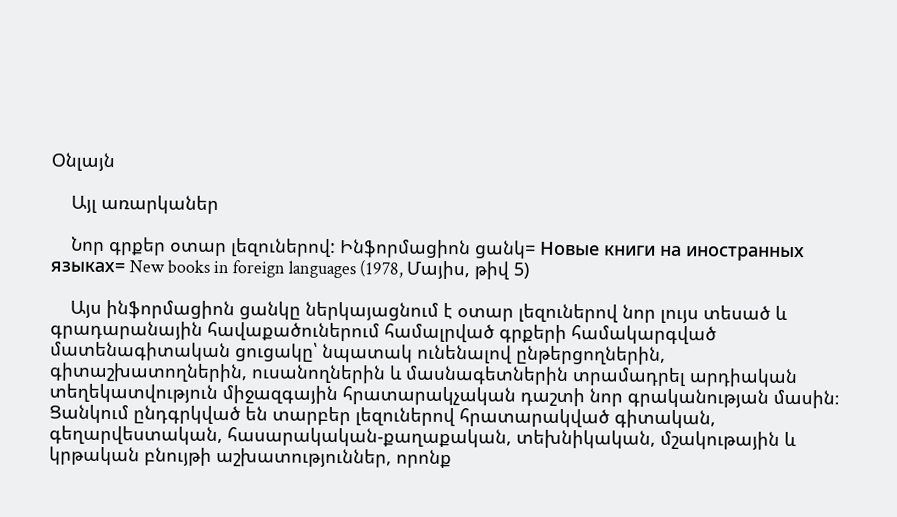Օնլայն

    Այլ առարկաներ

    Նոր գրքեր օտար լեզուներով: Ինֆորմացիոն ցանկ= Новые книги на иностранных языках= New books in foreign languages (1978, Մայիս, թիվ 5)

    Այս ինֆորմացիոն ցանկը ներկայացնում է օտար լեզուներով նոր լույս տեսած և գրադարանային հավաքածուներում համալրված գրքերի համակարգված մատենագիտական ցուցակը՝ նպատակ ունենալով ընթերցողներին, գիտաշխատողներին, ուսանողներին և մասնագետներին տրամադրել արդիական տեղեկատվություն միջազգային հրատարակչական դաշտի նոր գրականության մասին։ Ցանկում ընդգրկված են տարբեր լեզուներով հրատարակված գիտական, գեղարվեստական, հասարակական-քաղաքական, տեխնիկական, մշակութային և կրթական բնույթի աշխատություններ, որոնք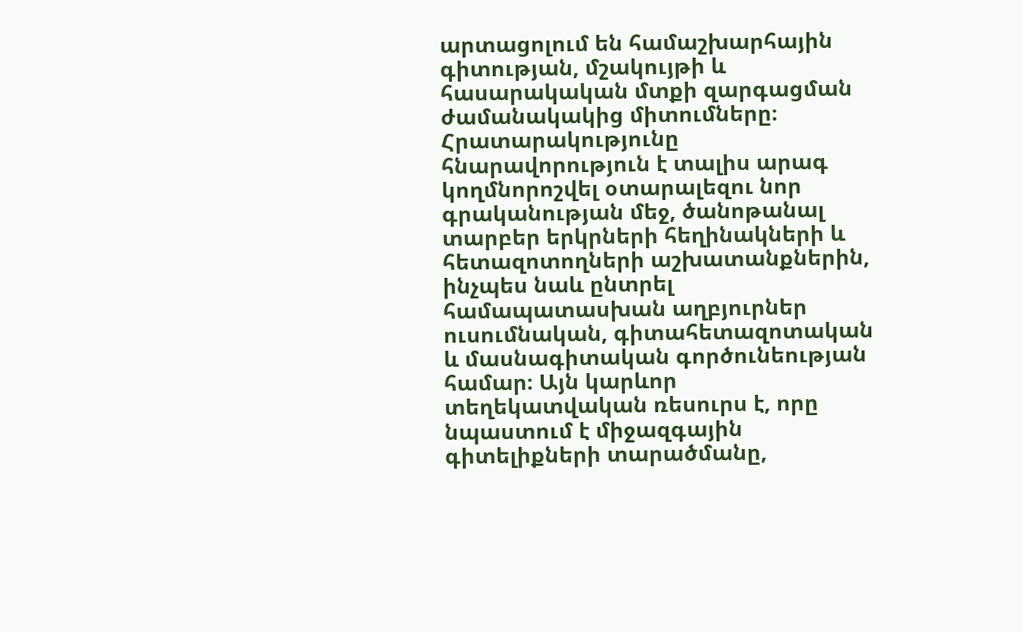արտացոլում են համաշխարհային գիտության, մշակույթի և հասարակական մտքի զարգացման ժամանակակից միտումները։ Հրատարակությունը հնարավորություն է տալիս արագ կողմնորոշվել օտարալեզու նոր գրականության մեջ, ծանոթանալ տարբեր երկրների հեղինակների և հետազոտողների աշխատանքներին, ինչպես նաև ընտրել համապատասխան աղբյուրներ ուսումնական, գիտահետազոտական և մասնագիտական գործունեության համար։ Այն կարևոր տեղեկատվական ռեսուրս է, որը նպաստում է միջազգային գիտելիքների տարածմանը,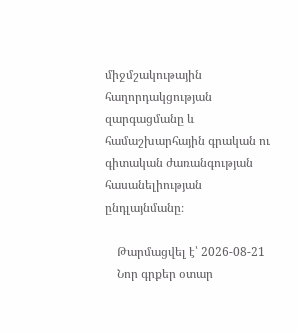միջմշակութային հաղորդակցության զարգացմանը և համաշխարհային գրական ու գիտական ժառանգության հասանելիության ընդլայնմանը։

    Թարմացվել է՝ 2026-08-21
    Նոր գրքեր օտար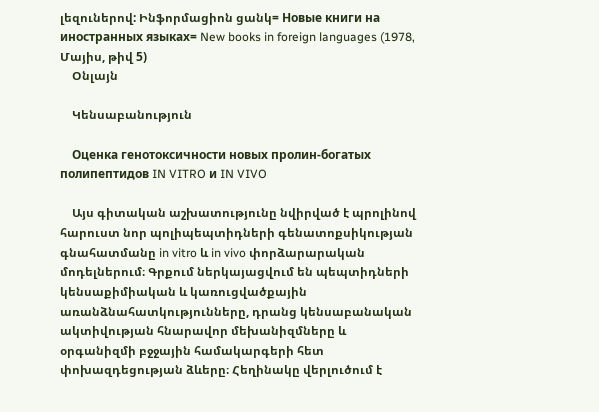լեզուներով: Ինֆորմացիոն ցանկ= Новые книги на иностранных языках= New books in foreign languages (1978, Մայիս, թիվ 5)
    Օնլայն

    Կենսաբանություն

    Оценка генотоксичности новых пролин-богатых полипептидов IN VITRO и IN VIVO

    Այս գիտական աշխատությունը նվիրված է պրոլինով հարուստ նոր պոլիպեպտիդների գենատոքսիկության գնահատմանը in vitro և in vivo փորձարարական մոդելներում։ Գրքում ներկայացվում են պեպտիդների կենսաքիմիական և կառուցվածքային առանձնահատկությունները, դրանց կենսաբանական ակտիվության հնարավոր մեխանիզմները և օրգանիզմի բջջային համակարգերի հետ փոխազդեցության ձևերը։ Հեղինակը վերլուծում է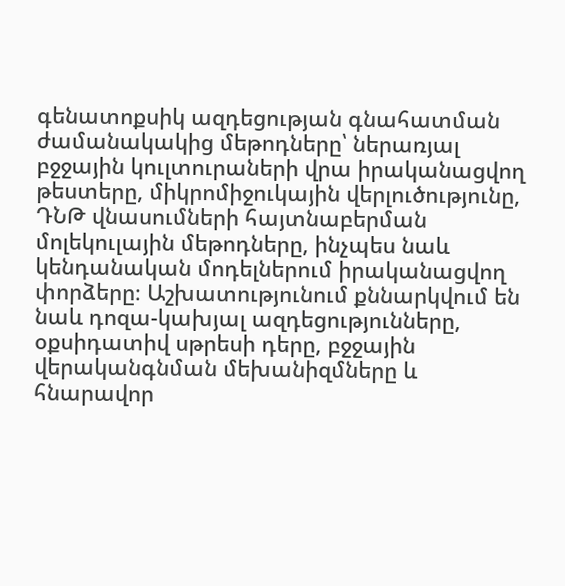գենատոքսիկ ազդեցության գնահատման ժամանակակից մեթոդները՝ ներառյալ բջջային կուլտուրաների վրա իրականացվող թեստերը, միկրոմիջուկային վերլուծությունը, ԴՆԹ վնասումների հայտնաբերման մոլեկուլային մեթոդները, ինչպես նաև կենդանական մոդելներում իրականացվող փորձերը։ Աշխատությունում քննարկվում են նաև դոզա-կախյալ ազդեցությունները, օքսիդատիվ սթրեսի դերը, բջջային վերականգնման մեխանիզմները և հնարավոր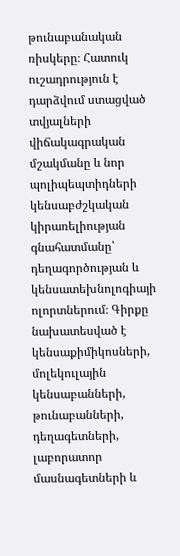թունաբանական ռիսկերը։ Հատուկ ուշադրություն է դարձվում ստացված տվյալների վիճակագրական մշակմանը և նոր պոլիպեպտիդների կենսաբժշկական կիրառելիության գնահատմանը՝ դեղագործության և կենսատեխնոլոգիայի ոլորտներում։ Գիրքը նախատեսված է կենսաքիմիկոսների, մոլեկուլային կենսաբանների, թունաբանների, դեղագետների, լաբորատոր մասնագետների և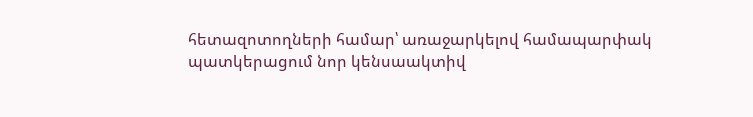հետազոտողների համար՝ առաջարկելով համապարփակ պատկերացում նոր կենսաակտիվ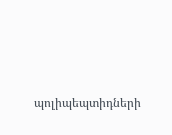պոլիպեպտիդների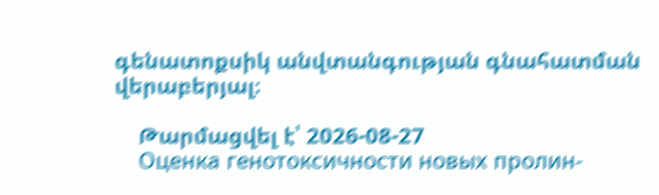գենատոքսիկ անվտանգության գնահատման վերաբերյալ։

    Թարմացվել է՝ 2026-08-27
    Оценка генотоксичности новых пролин-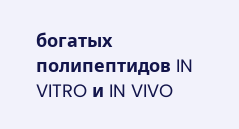богатых полипептидов IN VITRO и IN VIVO